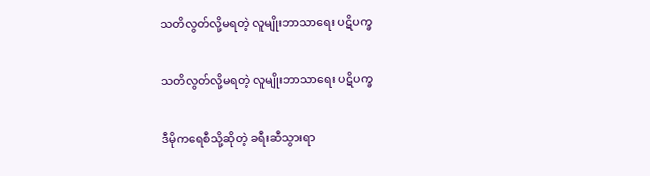သတိလွတ်လို့မရတဲ့ လူမျိုးဘာသာရေး ပဋိပက္ခ

သတိလွတ်လို့မရတဲ့ လူမျိုးဘာသာရေး ပဋိပက္ခ

ဒီမိုကရေစီသို့ဆိုတဲ့ ခရီးဆီသွားရာ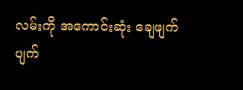လမ်းကို အကောင်းဆုံး ချေဖျက်ပျက်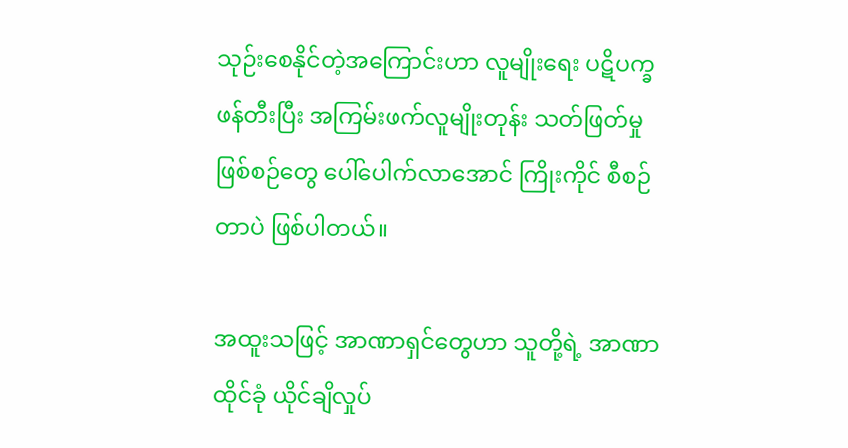သုဉ်းစေနိုင်တဲ့အကြောင်းဟာ လူမျိုးရေး ပဋိပက္ခဖန်တီးပြီး အကြမ်းဖက်လူမျိုးတုန်း သတ်ဖြတ်မှုဖြစ်စဉ်တွေ ပေါ်ပေါက်လာအောင် ကြိုးကိုင် စီစဉ်တာပဲ ဖြစ်ပါတယ်။

အထူးသဖြင့် အာဏာရှင်တွေဟာ သူတို့ရဲ့ အာဏာထိုင်ခုံ ယိုင်ချိလှုပ်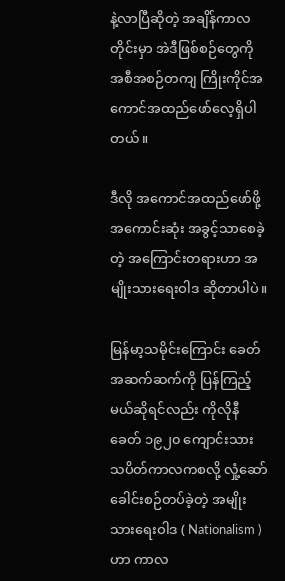နဲ့လာပြီဆိုတဲ့ အချိန်ကာလတိုင်းမှာ အဲဒီဖြစ်စဉ်တွေကို အစီအစဉ်တကျ ကြိုးကိုင်အကောင်အထည်ဖော်လေ့ရှိပါတယ်။

ဒီလို အကောင်အထည်ဖော်ဖို့ အကောင်းဆုံး အခွင့်သာစေခဲ့တဲ့ အကြောင်းတရားဟာ အမျိုးသားရေးဝါဒ ဆိုတာပါပဲ။

မြန်မာ့သမိုင်းကြောင်း ခေတ်အဆက်ဆက်ကို ပြန်ကြည့်မယ်ဆိုရင်လည်း ကိုလိုနီခေတ် ၁၉၂၀ ကျောင်းသား သပိတ်ကာလကစလို့ လှုံ့ဆော်ခေါင်းစဉ်တပ်ခဲ့တဲ့ အမျိုးသားရေးဝါဒ ( Nationalism ) ဟာ ကာလ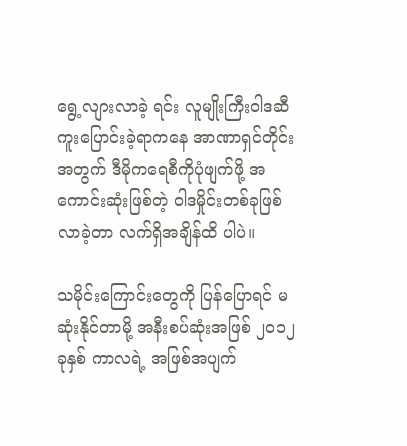ရွေ့လျားလာခဲ့ ရင်း လူမျိုးကြီးဝါဒဆီ ကူးပြောင်းခဲ့ရာကနေ အာဏာရှင်တိုင်းအတွက် ဒီမိုကရေစီကိုပုံဖျက်ဖို့ အကောင်းဆုံးဖြစ်တဲ့ ဝါဒမှိုင်းတစ်ခုဖြစ်လာခဲ့တာ လက်ရှိအချိန်ထိ ပါပဲ။

သမိုင်းကြောင်းတွေကို ပြန်ပြောရင် မဆုံးနိုင်တာမို့ အနီးစပ်ဆုံးအဖြစ် ၂၀၁၂ ခုနှစ် ကာလရဲ့ အဖြစ်အပျက်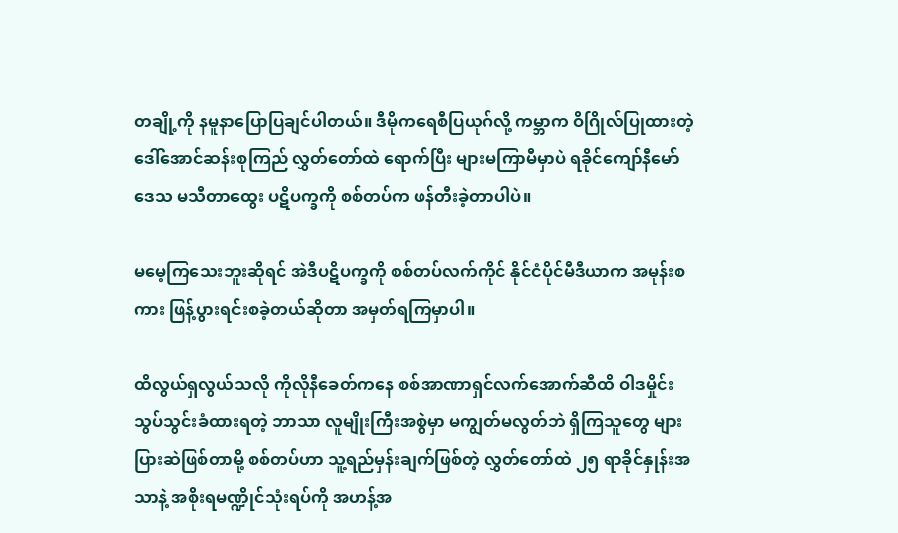တချို့ကို နမူနာပြောပြချင်ပါတယ်။ ဒီမိုကရေစီပြယုဂ်လို့ ကမ္ဘာက ဝိဂြိုလ်ပြုထားတဲ့ ဒေါ်အောင်ဆန်းစုကြည် လွှတ်တော်ထဲ ရောက်ပြီး များမကြာမီမှာပဲ ရခိုင်ကျော်နီမော်ဒေသ မသီတာထွေး ပဋိပက္ခကို စစ်တပ်က ဖန်တီးခဲ့တာပါပဲ။

မမေ့ကြသေးဘူးဆိုရင် အဲဒီပဋိပက္ခကို စစ်တပ်လက်ကိုင် နိုင်ငံပိုင်မီဒီယာက အမုန်းစကား ဖြန့်ပွားရင်းစခဲ့တယ်ဆိုတာ အမှတ်ရကြမှာပါ။

ထိလွယ်ရှလွယ်သလို ကိုလိုနီခေတ်ကနေ စစ်အာဏာရှင်လက်အောက်ဆီထိ ဝါဒမှိုင်းသွပ်သွင်းခံထားရတဲ့ ဘာသာ လူမျိုးကြီးအစွဲမှာ မကျွတ်မလွတ်ဘဲ ရှိကြသူတွေ များပြားဆဲဖြစ်တာမို့ စစ်တပ်ဟာ သူ့ရည်မှန်းချက်ဖြစ်တဲ့ လွှတ်တော်ထဲ ၂၅ ရာခိုင်နှုန်းအသာနဲ့ အစိုးရမဏ္ဍိုင်သုံးရပ်ကို အဟန့်အ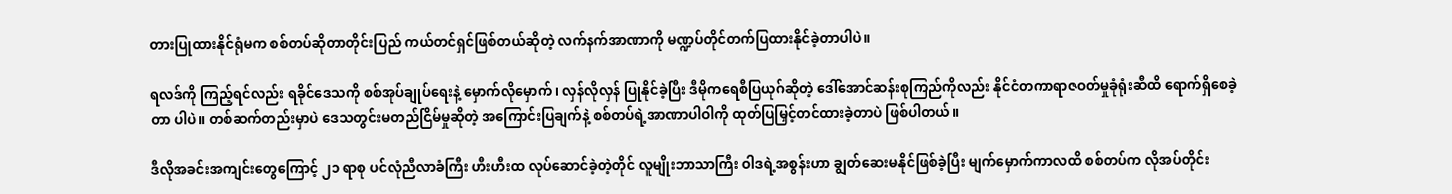တားပြုထားနိုင်ရုံမက စစ်တပ်ဆိုတာတိုင်းပြည် ကယ်တင်ရှင်ဖြစ်တယ်ဆိုတဲ့ လက်နက်အာဏာကို မဏ္ဍပ်တိုင်တက်ပြထားနိုင်ခဲ့တာပါပဲ။

ရလဒ်ကို ကြည့်ရင်လည်း ရခိုင်ဒေသကို စစ်အုပ်ချုပ်ရေးနဲ့ မှောက်လိုမှောက်၊ လှန်လိုလှန် ပြုနိုင်ခဲ့ပြီး ဒီမိုကရေစီပြယုဂ်ဆိုတဲ့ ဒေါ်အောင်ဆန်းစုကြည်ကိုလည်း နိုင်ငံတကာရာဇဝတ်မှုခုံရုံးဆီထိ ရောက်ရှိစေခဲ့တာ ပါပဲ။ တစ်ဆက်တည်းမှာပဲ ဒေသတွင်းမတည်ငြိမ်မှုဆိုတဲ့ အကြောင်းပြချက်နဲ့ စစ်တပ်ရဲ့အာဏာပါဝါကို ထုတ်ပြမြှင့်တင်ထားခဲ့တာပဲ ဖြစ်ပါတယ်။

ဒီလိုအခင်းအကျင်းတွေကြောင့် ၂၁ ရာစု ပင်လုံညီလာခံကြီး ဟီးဟီးထ လုပ်ဆောင်ခဲ့တဲ့တိုင် လူမျိုးဘာသာကြီး ဝါဒရဲ့အစွန်းဟာ ချွတ်ဆေးမနိုင်ဖြစ်ခဲ့ပြီး မျက်မှောက်ကာလထိ စစ်တပ်က လိုအပ်တိုင်း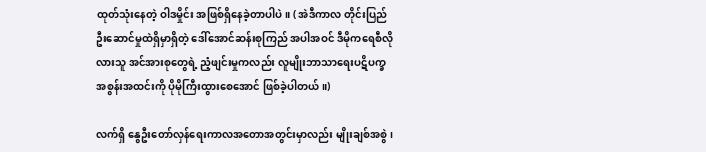ထုတ်သုံးနေတဲ့ ဝါဒမှိုင်း အဖြစ်ရှိနေခဲ့တာပါပဲ။ ( အဲဒီကာလ တိုင်းပြည်ဦးဆောင်မှုထဲရှိမှာရှိတဲ့ ဒေါ်အောင်ဆန်းစုကြည် အပါအဝင် ဒီမိုကရေစီလိုလားသူ အင်အားစုတွေရဲ့ ညံ့ဖျင်းမှုကလည်း လူမျိုးဘာသာရေးပဋိပက္ခအစွန်းအထင်းကို ပိုမိုကြီးထွားစေအောင် ဖြစ်ခဲ့ပါတယ်။)

လက်ရှိ နွေဦးတော်လှန်ရေးကာလအတောအတွင်းမှာလည်း မျိုးချစ်အစွဲ၊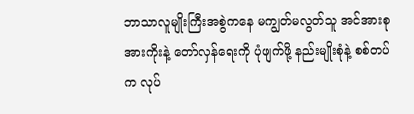ဘာသာလူမျိုးကြီးအစွဲကနေ မကျွတ်မလွတ်သူ အင်အားစုအားကိုးနဲ့ တော်လှန်ရေးကို ပုံဖျက်ဖို့ နည်းမျိုးစုံနဲ့ စစ်တပ်က လုပ်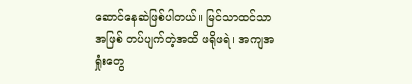ဆောင်နေဆဲဖြစ်ပါတယ်။ မြင်သာထင်သာအဖြစ် တပ်ပျက်တဲ့အထိ ဖရိုဖရဲ၊ အကျအရှုံးတွေ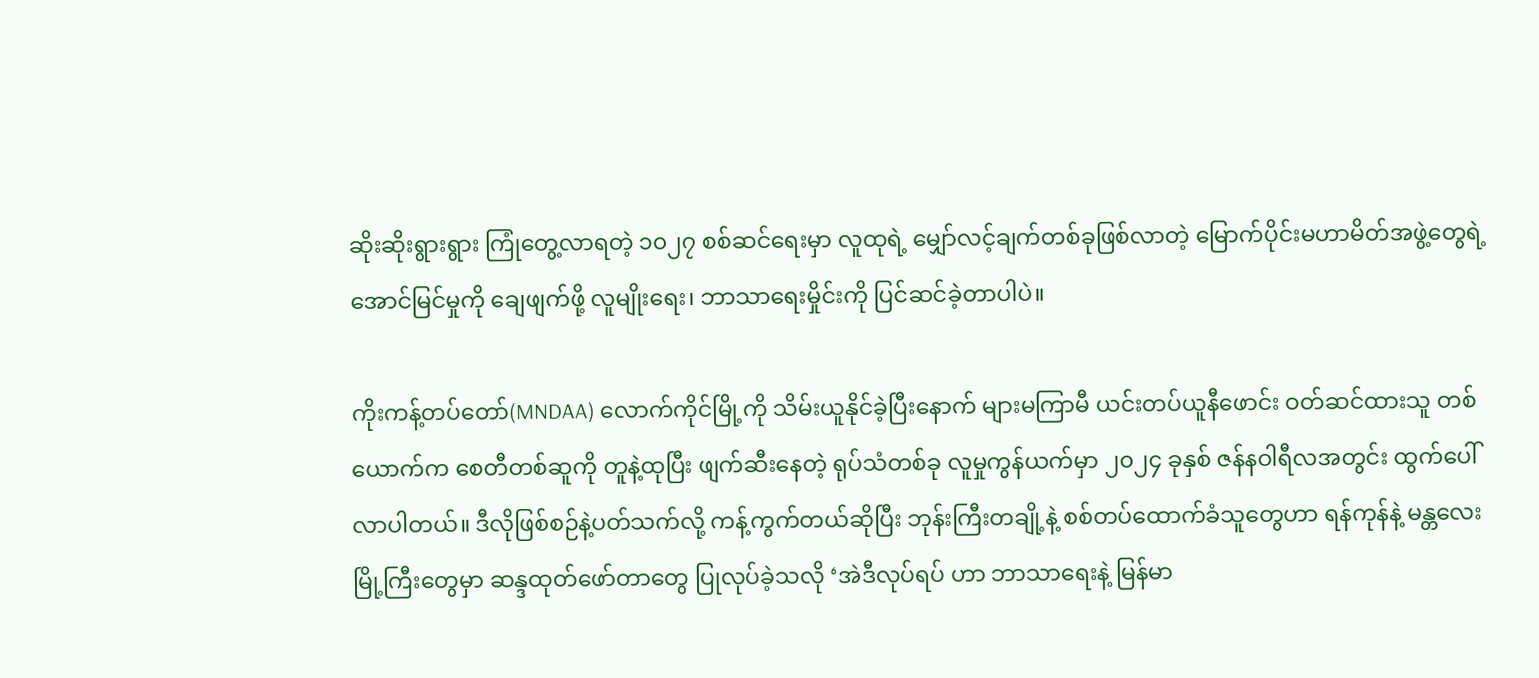ဆိုးဆိုးရွားရွား ကြုံတွေ့လာရတဲ့ ၁၀၂၇ စစ်ဆင်ရေးမှာ လူထုရဲ့ မျှော်လင့်ချက်တစ်ခုဖြစ်လာတဲ့ မြောက်ပိုင်းမဟာမိတ်အဖွဲ့တွေရဲ့ အောင်မြင်မှုကို ချေဖျက်ဖို့ လူမျိုးရေး၊ ဘာသာရေးမှိုင်းကို ပြင်ဆင်ခဲ့တာပါပဲ။

ကိုးကန့်တပ်တော်(MNDAA) လောက်ကိုင်မြို့ကို သိမ်းယူနိုင်ခဲ့ပြီးနောက် များမကြာမီ ယင်းတပ်ယူနီဖောင်း ဝတ်ဆင်ထားသူ တစ်ယောက်က စေတီတစ်ဆူကို တူနဲ့ထုပြီး ဖျက်ဆီးနေတဲ့ ရုပ်သံတစ်ခု လူမှုကွန်ယက်မှာ ၂၀၂၄ ခုနှစ် ဇန်နဝါရီလအတွင်း ထွက်ပေါ်လာပါတယ်။ ဒီလိုဖြစ်စဉ်နဲ့ပတ်သက်လို့ ကန့်ကွက်တယ်ဆိုပြီး ဘုန်းကြီးတချို့နဲ့ စစ်တပ်ထောက်ခံသူတွေဟာ ရန်ကုန်နဲ့ မန္တလေးမြို့ကြီးတွေမှာ ဆန္ဒထုတ်ဖော်တာတွေ ပြုလုပ်ခဲ့သလို ‘အဲဒီလုပ်ရပ် ဟာ ဘာသာရေးနဲ့ မြန်မာ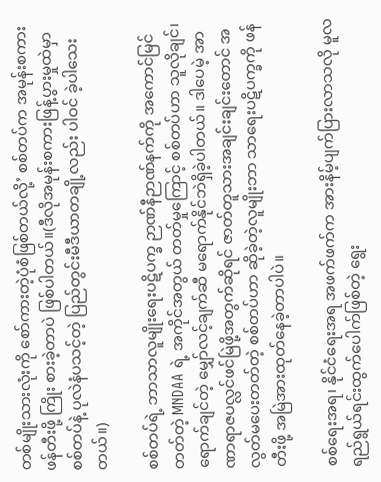တစ်မျိုးသားလုံးကို စော်ကားတဲ့ပုံစံဖြစ်တယ်လို့’ စစ်တပ်က အမုန်းစကားဖန်တီးဖို့ ကြိုး စားခဲ့တာပဲ ဖြစ်ပါတယ်။(ဒီလိုအမုန်းစကားဖြန့်ပွားမှုထဲမှာ စစ်တပ်နဲ့ ပုလဲနံပသင့်တဲ့ ပြည်တွင်းမီဒီယာတချို့လည်း ပါဝင် ခဲ့ပါသေးတယ်။)

စစ်တပ်ရဲ့ ဘာသာလူမျိုးရေးပဋိပက္ခ ဉာဏ်နီဉာဏ်နက်ကို အကောင်မြင်တတ်တဲ့ MNDAA ရဲ့ အကိုင်အတွယ် တတ်မှုကြောင့် စစ်တပ်ဟာ သူလိုချင်၊ ရောက်ချင်တဲ့ မျှော်လင့်ချက်ဆီ မရောက်နိုင်ဘဲရှိခဲ့ပါတယ်။ ဒါပေမဲ့ အာဏာရာဇပလ္လင်ဖင်မြဲဖို့အတွက်ဆိုရင် ဇာတ်တူသားအချင်းချင်းတောင် အလွတ်မပေးတတ်တဲ့ စစ်တပ်ဟာ ဆိုခဲ့တဲ့လူမျိုးဘာ သာရေးပဋိပက္ခကို ဖန်တီးဖို့ အမြဲအားထုတ်နေခဲ့တာပါပဲ။

စစ်ရေးအရ၊ နိုင်ငံရေးအရ အဖက်ဖက်က အားနိမ့်ပျက်ပြားလာသလို မူလရည်ရွယ်ရင်းထွက်ပေါက်ဖြစ်တဲ့ ရွေး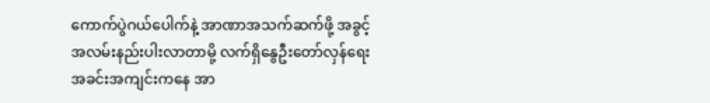ကောက်ပွဲဂယ်ပေါက်နဲ့ အာဏာအသက်ဆက်ဖို့ အခွင့်အလမ်းနည်းပါးလာတာမို့ လက်ရှိနွေဦးတော်လှန်ရေး အခင်းအကျင်းကနေ အာ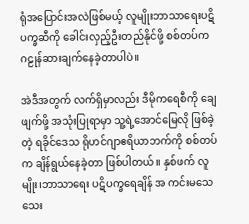ရုံအပြောင်းအလဲဖြစ်မယ့် လူမျိုးဘာသာရေးပဋိပက္ခဆီကို ခေါင်းလှည့်ဦးတည်နိုင်ဖို့ စစ်တပ်က ဂဠုန်ဆားချက်နေခဲ့တာပါပဲ။

အဲဒီအတွက် လက်ရှိမှာလည်း ဒီမိုကရေစီကို ချေဖျက်ဖို့ အသုံးပြုရာမှာ သူ့ရဲ့အောင်မြေလို ဖြစ်ခဲ့တဲ့ ရခိုင်ဒေသ ရိုဟင်ဂျာဧရိယာဘက်ကို စစ်တပ်က ချိန်ရွယ်နေခဲ့တာ ဖြစ်ပါတယ်။ နှစ်ဖက် လူမျိုး၊ဘာသာရေး ပဋိပက္ခရေချိန် အ ကင်းမသေသေး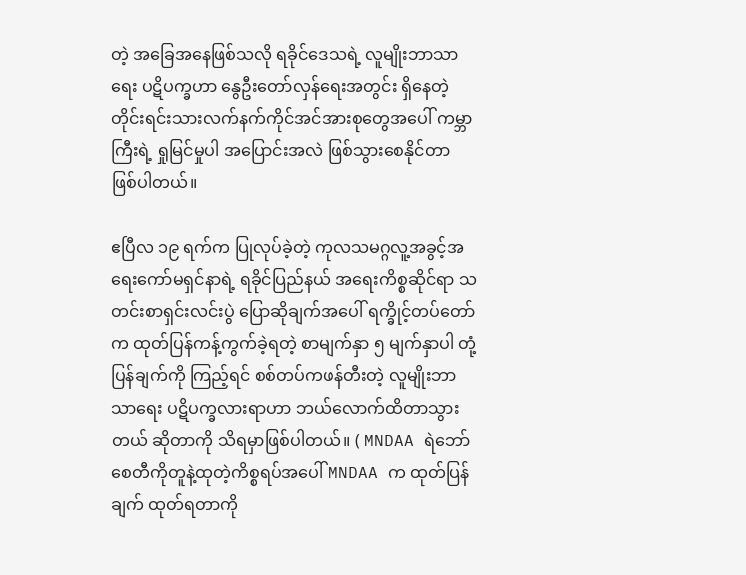တဲ့ အခြေအနေဖြစ်သလို ရခိုင်ဒေသရဲ့ လူမျိုးဘာသာရေး ပဋိပက္ခဟာ နွေဦးတော်လှန်ရေးအတွင်း ရှိနေတဲ့ တိုင်းရင်းသားလက်နက်ကိုင်အင်အားစုတွေအပေါ် ကမ္ဘာကြီးရဲ့ ရှုမြင်မှုပါ အပြောင်းအလဲ ဖြစ်သွားစေနိုင်တာ ဖြစ်ပါတယ်။

ဧပြီလ ၁၉ ရက်က ပြုလုပ်ခဲ့တဲ့ ကုလသမဂ္ဂလူ့အခွင့်အရေးကော်မရှင်နာရဲ့ ရခိုင်ပြည်နယ် အရေးကိစ္စဆိုင်ရာ သတင်းစာရှင်းလင်းပွဲ ပြောဆိုချက်အပေါ် ရက္ခိုင့်တပ်တော်က ထုတ်ပြန်ကန့်ကွက်ခဲ့ရတဲ့ စာမျက်နှာ ၅ မျက်နှာပါ တုံ့ပြန်ချက်ကို ကြည့်ရင် စစ်တပ်ကဖန်တီးတဲ့ လူမျိုးဘာသာရေး ပဋိပက္ခလားရာဟာ ဘယ်လောက်ထိတာသွားတယ် ဆိုတာကို သိရမှာဖြစ်ပါတယ်။ ( MNDAA ရဲဘော် စေတီကိုတူနဲ့ထုတဲ့ကိစ္စရပ်အပေါ် MNDAA က ထုတ်ပြန်ချက် ထုတ်ရတာကို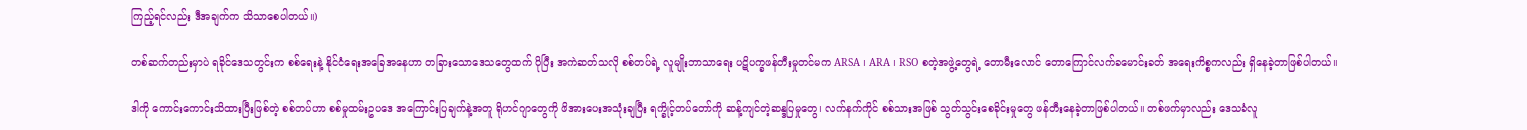ကြည့်ရင်လည်း ဒီအချက်က သိသာစေပါတယ်။)

တစ်ဆက်တည်းမှာပဲ ရခိုင်ဒေသတွင်းက စစ်ရေးနဲ့ နိုင်ငံရေးအခြေအနေဟာ တခြားသောဒေသတွေထက် ပိုပြီး အကဲဆတ်သလို စစ်တပ်ရဲ့ လူမျိုးဘာသာရေး ပဋိပက္ခဖန်တီးမှုတင်မက ARSA ၊ ARA ၊ RSO စတဲ့အဖွဲ့တွေရဲ့ တောမီးလောင် တောကြောင်လက်ခမောင်းခတ် အရေးကိစ္စကလည်း ရှိနေခဲ့တာဖြစ်ပါတယ်။

ဒါကို ကောင်းကောင်းသိထားပြီးဖြစ်တဲ့ စစ်တပ်ဟာ စစ်မှုထမ်းဥပဒေ အကြောင်းပြချက်နဲ့အတူ ရိုဟင်ဂျာတွေကို ဖိအားပေးအသုံးချပြီး ရက္ခိုင့်တပ်တော်ကို ဆန့်ကျင်တဲ့ဆန္ဒပြမှုတွေ၊ လက်နက်ကိုင် စစ်သားအဖြစ် သွတ်သွင်းစေခိုင်းမှုတွေ ဖန်တီးနေခဲ့တာဖြစ်ပါတယ်။ တစ်ဖက်မှာလည်း ဒေသခံလူ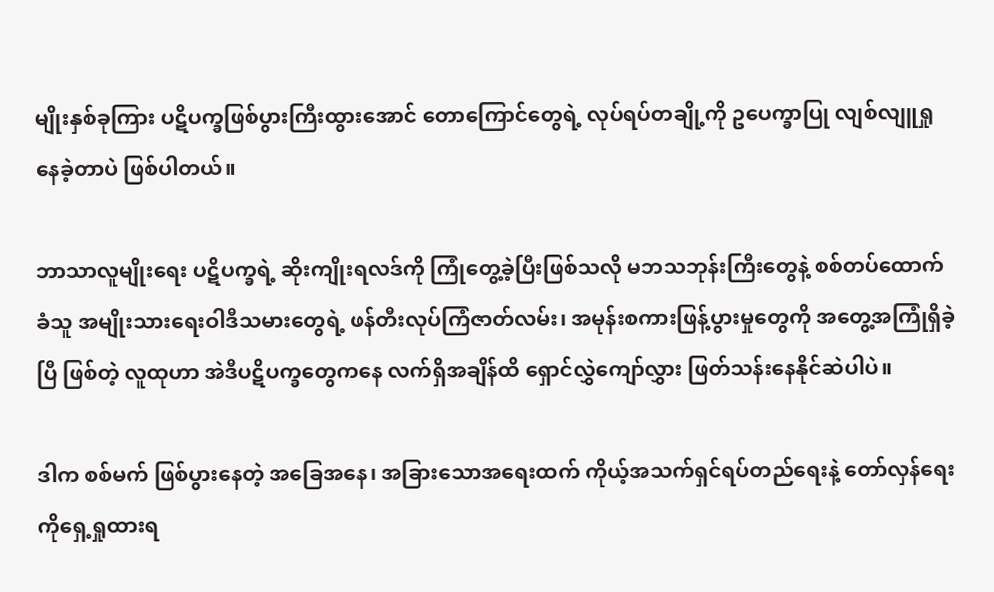မျိုးနှစ်ခုကြား ပဋိပက္ခဖြစ်ပွားကြီးထွားအောင် တောကြောင်တွေရဲ့ လုပ်ရပ်တချို့ကို ဥပေက္ခာပြု လျစ်လျူရှုနေခဲ့တာပဲ ဖြစ်ပါတယ်။

ဘာသာလူမျိုးရေး ပဋိပက္ခရဲ့ ဆိုးကျိုးရလဒ်ကို ကြုံတွေ့ခဲ့ပြီးဖြစ်သလို မဘသဘုန်းကြီးတွေနဲ့ စစ်တပ်ထောက်ခံသူ အမျိုးသားရေးဝါဒီသမားတွေရဲ့ ဖန်တီးလုပ်ကြံဇာတ်လမ်း၊ အမုန်းစကားဖြန့်ပွားမှုတွေကို အတွေ့အကြုံရှိခဲ့ပြီ ဖြစ်တဲ့ လူထုဟာ အဲဒီပဋိပက္ခတွေကနေ လက်ရှိအချိန်ထိ ရှောင်လွှဲကျော်လွှား ဖြတ်သန်းနေနိုင်ဆဲပါပဲ။

ဒါက စစ်မက် ဖြစ်ပွားနေတဲ့ အခြေအနေ၊ အခြားသောအရေးထက် ကိုယ့်အသက်ရှင်ရပ်တည်ရေးနဲ့ တော်လှန်ရေးကိုရှေ့ရှုထားရ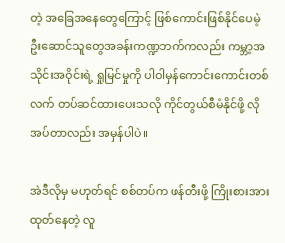တဲ့ အခြေအနေတွေကြောင့် ဖြစ်ကောင်းဖြစ်နိုင်ပေမဲ့ ဦးဆောင်သူတွေအခန်းကဏ္ဍဘက်ကလည်း ကမ္ဘာ့အသိုင်းအဝိုင်းရဲ့ ရှုမြင်မှုကို ပါဝါမှန်ကောင်းကောင်းတစ်လက် တပ်ဆင်ထားပေးသလို ကိုင်တွယ်စီမံနိုင်ဖို့ လိုအပ်တာလည်း အမှန်ပါပဲ။

အဲဒီလိုမှ မဟုတ်ရင် စစ်တပ်က ဖန်တီးဖို့ ကြိုးစားအားထုတ်နေတဲ့ လူ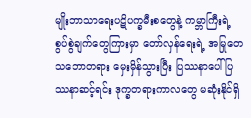မျိုးဘာသာရေးပဋိပက္ခမီးစတွေနဲ့ ကမ္ဘာကြီးရဲ့ စွပ်စွဲချက်တွေကြားမှာ တော်လှန်ရေးရဲ့ အမြုတေသဘောတရား မှေးမှိန်သွားပြီး ပြဿနာပေါ် ပြဿနာဆင့်ရင်း ဒုက္ခတရားကာလတွေ မဆုံးနိုင်ရှိ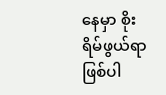နေမှာ စိုးရိမ်ဖွယ်ရာဖြစ်ပါ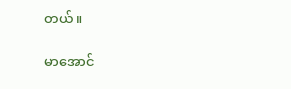တယ်။

မာအောင်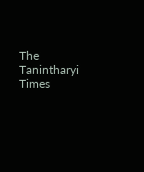The Tanintharyi Times